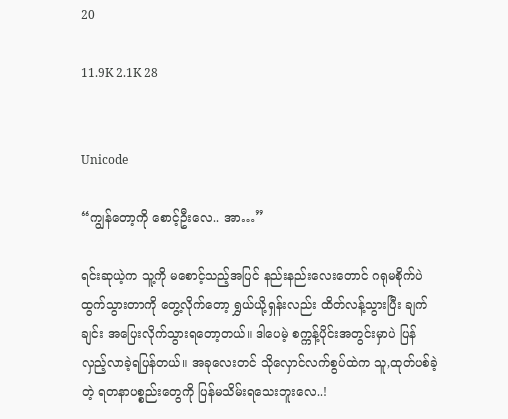20

11.9K 2.1K 28


Unicode

“ကျွန်တော့ကို စောင့်ဦးလေ.. အာ…”

ရင်းဆုယဲ့က သူ့ကို မစောင့်သည့်အပြင် နည်းနည်းလေးတောင် ဂရုမစိုက်ပဲ ထွက်သွား‌တာကို တွေ့လိုက်တော့ ရွှယ်ယို့ရှန်းလည်း ထိတ်လန့်သွားပြီး ချက်ချင်း အပြေးလိုက်သွားရတော့တယ်။ ဒါပေမဲ့ စက္ကန့်ပိုင်းအတွင်းမှာပဲ ပြန်လှည့်လာခဲ့ရပြန်တယ်။ အခုလေးတင် သိုလှောင်လက်စွပ်ထဲက သူ,ထုတ်ပစ်ခဲ့တဲ့ ရတနာပစ္စည်းတွေကို ပြန်မသိမ်းရသေးဘူးလေ..!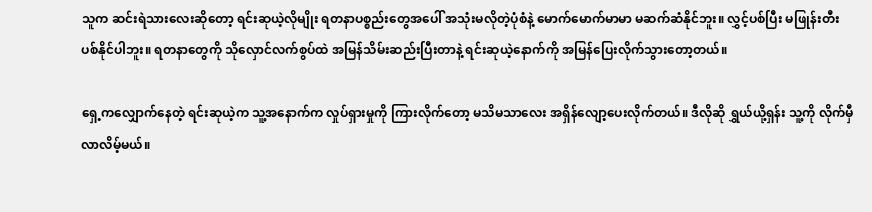သူက ဆင်းရဲသားလေးဆိုတော့ ရင်းဆုယဲ့လိုမျိုး ရတနာပစ္စည်းတွေအပေါ် အသုံးမလိုတဲ့ပုံစံနဲ့ မောက်မောက်မာမာ မဆက်ဆံနိုင်ဘူး။ လွှင့်ပစ်ပြီး မဖြုန်းတီးပစ်နိုင်ပါဘူး။ ရတနာတွေကို သိုလှောင်လက်စွပ်ထဲ အမြန်သိမ်းဆည်းပြီးတာနဲ့ ရင်းဆုယဲ့နောက်ကို အမြန်ပြေးလိုက်သွားတော့တယ်။

ရှေ့ကလျှောက်နေတဲ့ ရင်းဆုယဲ့က သူ့အနောက်က လှုပ်ရှားမှုကို ကြားလိုက်တော့ မသိမသာလေး အရှိန်လျော့ပေးလိုက်တယ်။ ဒီလိုဆို ရွှယ်ယို့ရှန်း သူ့ကို လိုက်မှီလာလိမ့်မယ်။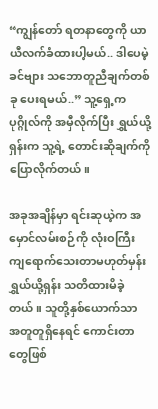“ကျွန်တော် ရတနာတွေကို ယာယီလက်ခံထားပါ့မယ်.. ဒါပေမဲ့ ခင်ဗျား သဘောတူညီချက်တစ်ခု ပေးရမယ်..” သူ့ရှေ့ကပုဂ္ဂိုလ်ကို အမှီလိုက်ပြီး ရွှယ်ယို့ရှန်းက သူ့ရဲ့ တောင်းဆိုချက်ကို ပြောလိုက်တယ်။

အခုအချိန်မှာ ရင်းဆုယဲ့က အမှောင်လမ်းစဉ်ကို လုံးဝကြီး ကျရောက်သေးတာမဟုတ်မှန်း ရွှယ်ယို့ရှန်း သတိထားမိခဲ့တယ်။ သူတို့နှစ်ယောက်သာ အတူတူရှိနေရင် ကောင်းတာတွေဖြစ်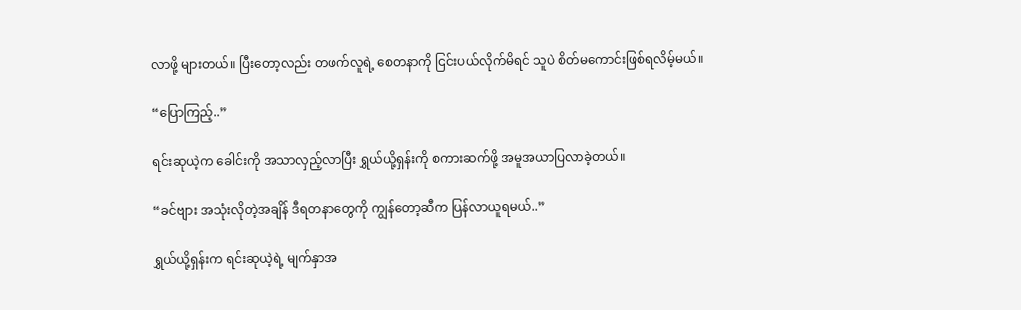လာဖို့ များတယ်။ ပြီးတော့လည်း တဖက်လူရဲ့ စေတနာကို ငြင်းပယ်လိုက်မိရင် သူပဲ စိတ်မကောင်းဖြစ်ရလိမ့်မယ်။

“ပြောကြည့်..”

ရင်းဆုယဲ့က ခေါင်းကို အသာလှည့်လာပြီး ရွှယ်ယို့ရှန်းကို စကားဆက်ဖို့ အမူအယာပြလာခဲ့တယ်။

“ခင်ဗျား အသုံးလိုတဲ့အချိန် ဒီရတနာတွေကို ကျွန်တော့ဆီက ပြန်လာယူရမယ်..”

ရွှယ်ယို့ရှန်းက ရင်းဆုယဲ့ရဲ့ မျက်နှာအ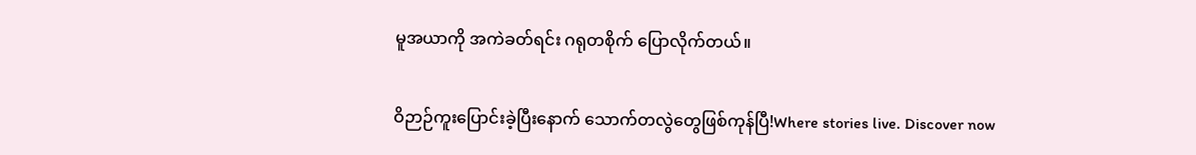မူအယာကို အကဲခတ်ရင်း ဂရုတစိုက် ပြောလိုက်တယ်။

ဝိဉာဉ်ကူးပြောင်းခဲ့ပြီးနောက် သောက်တလွဲတွေဖြစ်ကုန်ပြီ!Where stories live. Discover now